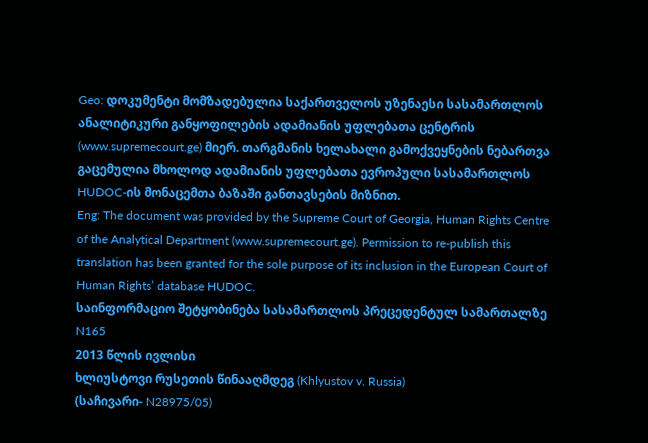Geo: დოკუმენტი მომზადებულია საქართველოს უზენაესი სასამართლოს ანალიტიკური განყოფილების ადამიანის უფლებათა ცენტრის (www.supremecourt.ge) მიერ. თარგმანის ხელახალი გამოქვეყნების ნებართვა გაცემულია მხოლოდ ადამიანის უფლებათა ევროპული სასამართლოს HUDOC-ის მონაცემთა ბაზაში განთავსების მიზნით.
Eng: The document was provided by the Supreme Court of Georgia, Human Rights Centre of the Analytical Department (www.supremecourt.ge). Permission to re-publish this translation has been granted for the sole purpose of its inclusion in the European Court of Human Rights’ database HUDOC.
საინფორმაციო შეტყობინება სასამართლოს პრეცედენტულ სამართალზე N165
2013 წლის ივლისი
ხლიუსტოვი რუსეთის წინააღმდეგ (Khlyustov v. Russia)
(საჩივარი- N28975/05)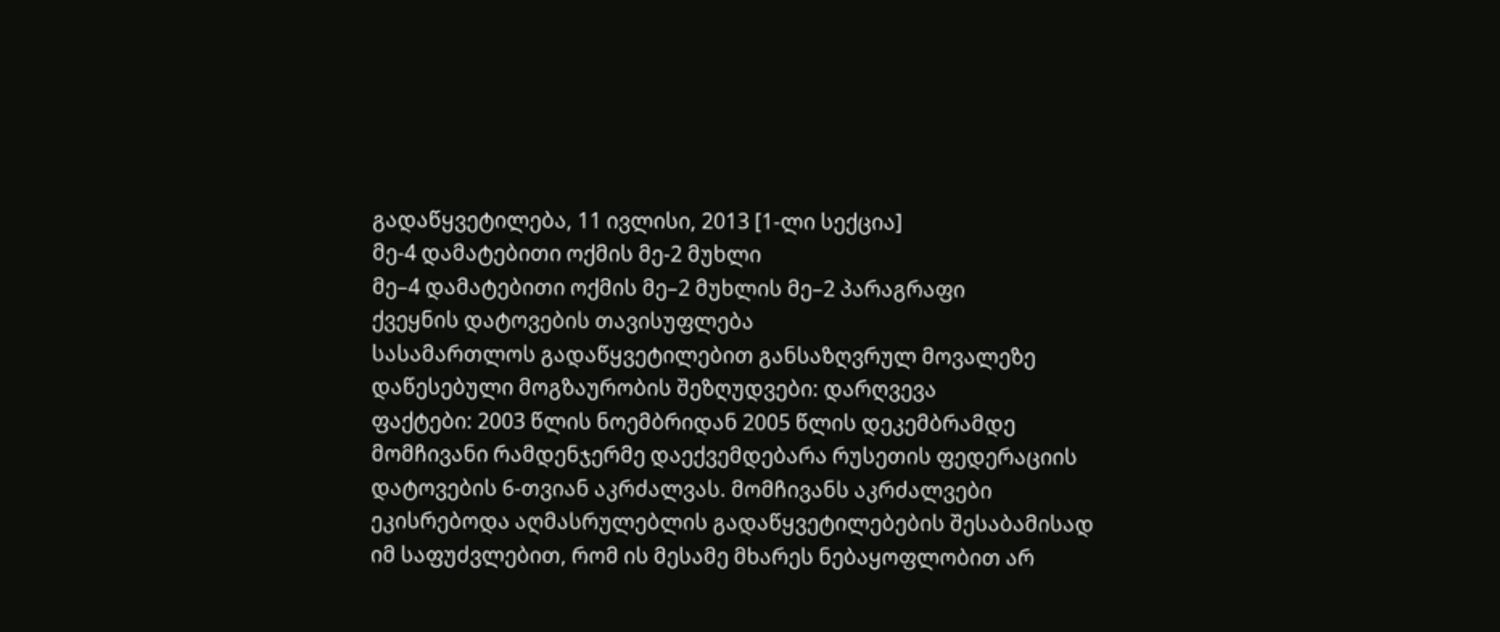გადაწყვეტილება, 11 ივლისი, 2013 [1-ლი სექცია]
მე-4 დამატებითი ოქმის მე-2 მუხლი
მე–4 დამატებითი ოქმის მე–2 მუხლის მე–2 პარაგრაფი
ქვეყნის დატოვების თავისუფლება
სასამართლოს გადაწყვეტილებით განსაზღვრულ მოვალეზე დაწესებული მოგზაურობის შეზღუდვები: დარღვევა
ფაქტები: 2003 წლის ნოემბრიდან 2005 წლის დეკემბრამდე მომჩივანი რამდენჯერმე დაექვემდებარა რუსეთის ფედერაციის დატოვების 6-თვიან აკრძალვას. მომჩივანს აკრძალვები ეკისრებოდა აღმასრულებლის გადაწყვეტილებების შესაბამისად იმ საფუძვლებით, რომ ის მესამე მხარეს ნებაყოფლობით არ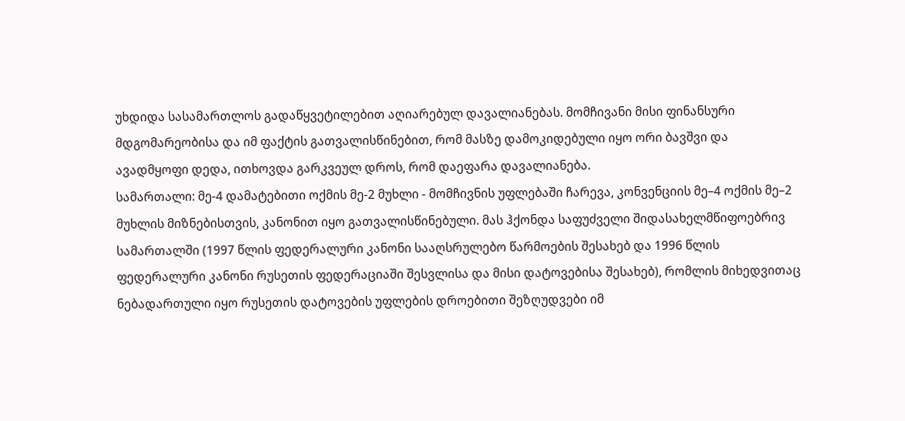უხდიდა სასამართლოს გადაწყვეტილებით აღიარებულ დავალიანებას. მომჩივანი მისი ფინანსური მდგომარეობისა და იმ ფაქტის გათვალისწინებით, რომ მასზე დამოკიდებული იყო ორი ბავშვი და ავადმყოფი დედა, ითხოვდა გარკვეულ დროს, რომ დაეფარა დავალიანება.
სამართალი: მე-4 დამატებითი ოქმის მე-2 მუხლი - მომჩივნის უფლებაში ჩარევა, კონვენციის მე–4 ოქმის მე–2 მუხლის მიზნებისთვის, კანონით იყო გათვალისწინებული. მას ჰქონდა საფუძველი შიდასახელმწიფოებრივ სამართალში (1997 წლის ფედერალური კანონი სააღსრულებო წარმოების შესახებ და 1996 წლის ფედერალური კანონი რუსეთის ფედერაციაში შესვლისა და მისი დატოვებისა შესახებ), რომლის მიხედვითაც ნებადართული იყო რუსეთის დატოვების უფლების დროებითი შეზღუდვები იმ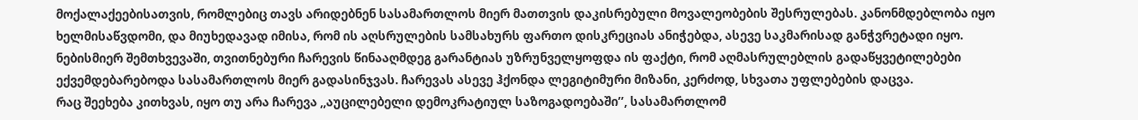მოქალაქეებისათვის, რომლებიც თავს არიდებნენ სასამართლოს მიერ მათთვის დაკისრებული მოვალეობების შესრულებას. კანონმდებლობა იყო ხელმისაწვდომი, და მიუხედავად იმისა, რომ ის აღსრულების სამსახურს ფართო დისკრეციას ანიჭებდა, ასევე საკმარისად განჭვრეტადი იყო. ნებისმიერ შემთხვევაში, თვითნებური ჩარევის წინააღმდეგ გარანტიას უზრუნველყოფდა ის ფაქტი, რომ აღმასრულებლის გადაწყვეტილებები ექვემდებარებოდა სასამართლოს მიერ გადასინჯვას. ჩარევას ასევე ჰქონდა ლეგიტიმური მიზანი, კერძოდ, სხვათა უფლებების დაცვა.
რაც შეეხება კითხვას, იყო თუ არა ჩარევა ,,აუცილებელი დემოკრატიულ საზოგადოებაში’’, სასამართლომ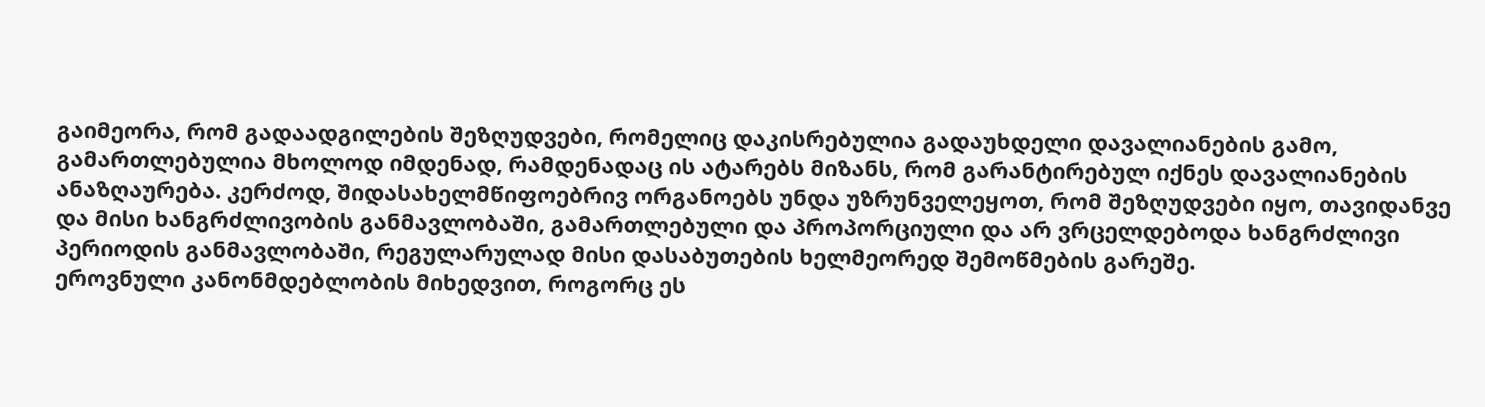გაიმეორა, რომ გადაადგილების შეზღუდვები, რომელიც დაკისრებულია გადაუხდელი დავალიანების გამო, გამართლებულია მხოლოდ იმდენად, რამდენადაც ის ატარებს მიზანს, რომ გარანტირებულ იქნეს დავალიანების ანაზღაურება. კერძოდ, შიდასახელმწიფოებრივ ორგანოებს უნდა უზრუნველეყოთ, რომ შეზღუდვები იყო, თავიდანვე და მისი ხანგრძლივობის განმავლობაში, გამართლებული და პროპორციული და არ ვრცელდებოდა ხანგრძლივი პერიოდის განმავლობაში, რეგულარულად მისი დასაბუთების ხელმეორედ შემოწმების გარეშე.
ეროვნული კანონმდებლობის მიხედვით, როგორც ეს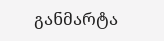განმარტა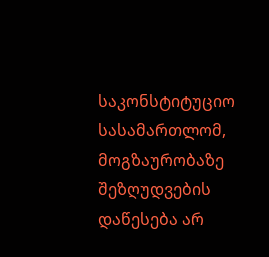საკონსტიტუციო სასამართლომ, მოგზაურობაზე შეზღუდვების დაწესება არ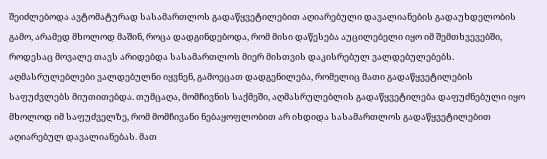შეიძლებოდა ავტომატურად სასამართლოს გადაწყვეტილებით აღიარებული დავალიანების გადაუხდელობის გამო, არამედ მხოლოდ მაშინ, როცა დადგინდებოდა, რომ მისი დაწესება აუცილებელი იყო იმ შემთხვევებში, როდესაც მოვალე თავს არიდებდა სასამართლოს მიერ მისთვის დაკისრებულ ვალდებულებებს. აღმასრულებლები ვალდებულნი იყვნენ, გამოეცათ დადგენილება, რომელიც მათი გადაწყვეტილების საფუძვლებს მიუთითებდა. თუმცაღა, მომჩივნის საქმეში, აღმასრულებლის გადაწყვეტილება დაფუძნებული იყო მხოლოდ იმ საფუძველზე, რომ მომჩივანი ნებაყოფლობით არ იხდიდა სასამართლოს გადაწყვეტილებით აღიარებულ დავალიანებას. მათ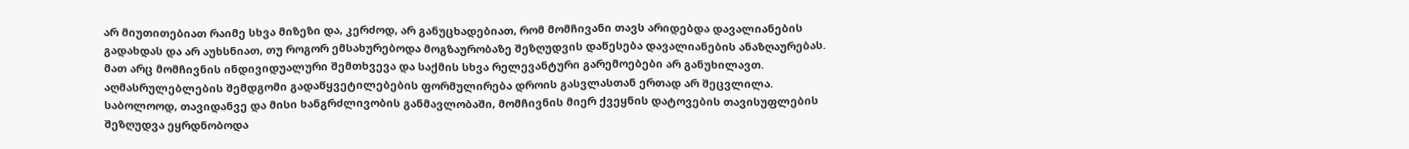არ მიუთითებიათ რაიმე სხვა მიზეზი და, კერძოდ, არ განუცხადებიათ, რომ მომჩივანი თავს არიდებდა დავალიანების გადახდას და არ აუხსნიათ, თუ როგორ ემსახურებოდა მოგზაურობაზე შეზღუდვის დაწესება დავალიანების ანაზღაურებას. მათ არც მომჩივნის ინდივიდუალური შემთხვევა და საქმის სხვა რელევანტური გარემოებები არ განუხილავთ. აღმასრულებლების შემდგომი გადაწყვეტილებების ფორმულირება დროის გასვლასთან ერთად არ შეცვლილა. საბოლოოდ, თავიდანვე და მისი ხანგრძლივობის განმავლობაში, მომჩივნის მიერ ქვეყნის დატოვების თავისუფლების შეზღუდვა ეყრდნობოდა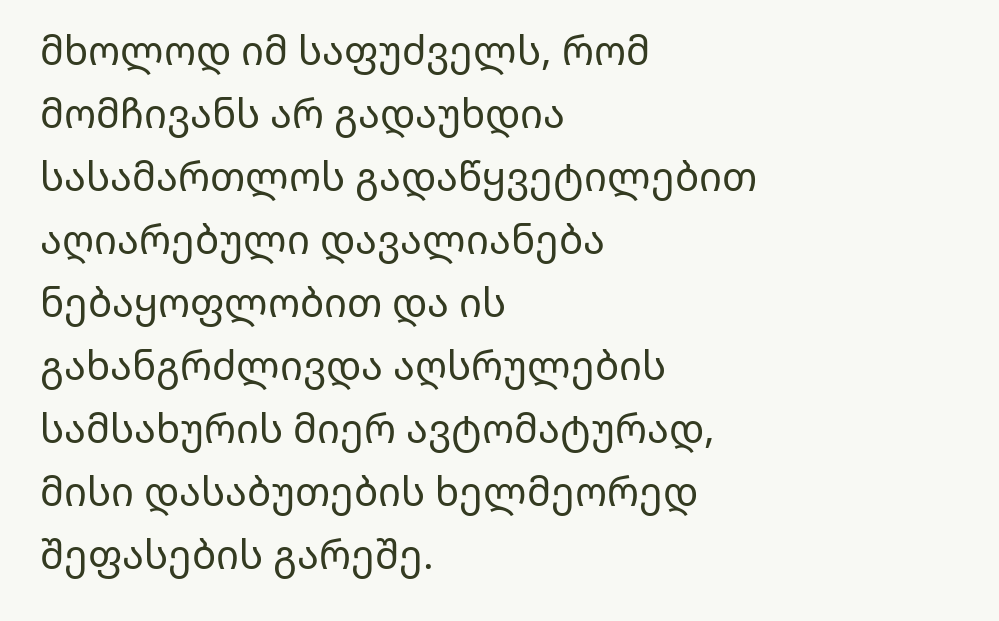მხოლოდ იმ საფუძველს, რომ მომჩივანს არ გადაუხდია სასამართლოს გადაწყვეტილებით აღიარებული დავალიანება ნებაყოფლობით და ის გახანგრძლივდა აღსრულების სამსახურის მიერ ავტომატურად, მისი დასაბუთების ხელმეორედ შეფასების გარეშე.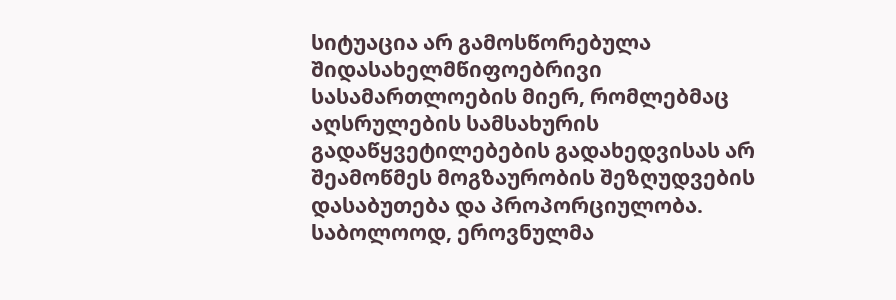სიტუაცია არ გამოსწორებულა შიდასახელმწიფოებრივი სასამართლოების მიერ, რომლებმაც აღსრულების სამსახურის გადაწყვეტილებების გადახედვისას არ შეამოწმეს მოგზაურობის შეზღუდვების დასაბუთება და პროპორციულობა.
საბოლოოდ, ეროვნულმა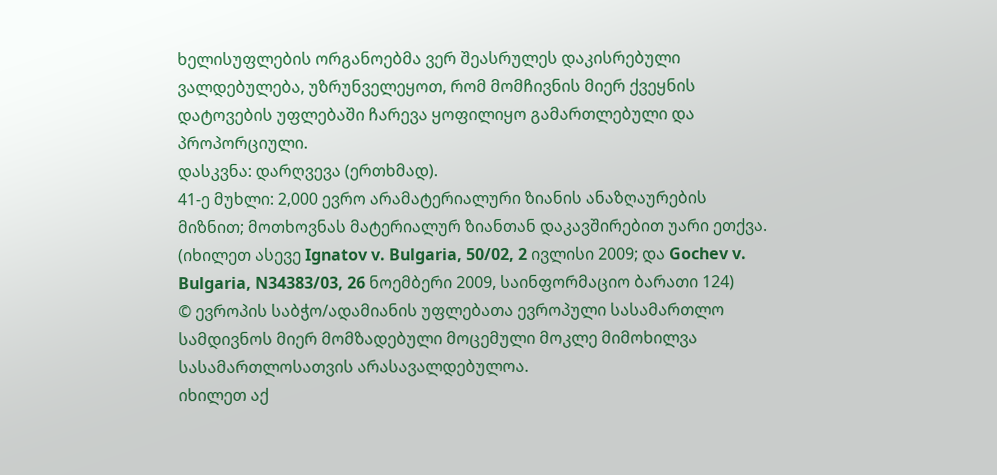ხელისუფლების ორგანოებმა ვერ შეასრულეს დაკისრებული ვალდებულება, უზრუნველეყოთ, რომ მომჩივნის მიერ ქვეყნის დატოვების უფლებაში ჩარევა ყოფილიყო გამართლებული და პროპორციული.
დასკვნა: დარღვევა (ერთხმად).
41-ე მუხლი: 2,000 ევრო არამატერიალური ზიანის ანაზღაურების მიზნით; მოთხოვნას მატერიალურ ზიანთან დაკავშირებით უარი ეთქვა.
(იხილეთ ასევე Ignatov v. Bulgaria, 50/02, 2 ივლისი 2009; და Gochev v. Bulgaria, N34383/03, 26 ნოემბერი 2009, საინფორმაციო ბარათი 124)
© ევროპის საბჭო/ადამიანის უფლებათა ევროპული სასამართლო სამდივნოს მიერ მომზადებული მოცემული მოკლე მიმოხილვა სასამართლოსათვის არასავალდებულოა.
იხილეთ აქ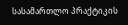სასამართლო პრაქტიკის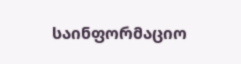საინფორმაციო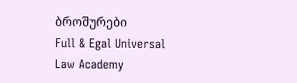ბროშურები
Full & Egal Universal Law Academy